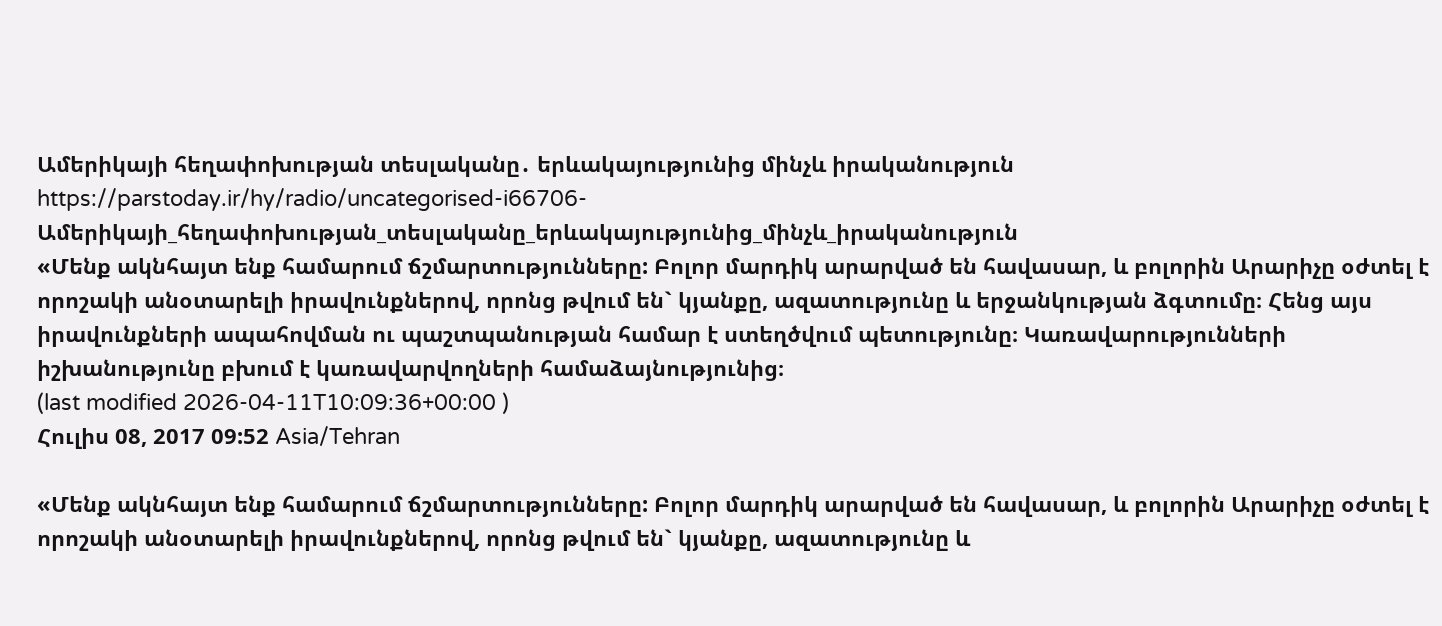Ամերիկայի հեղափոխության տեսլականը․ երևակայությունից մինչև իրականություն
https://parstoday.ir/hy/radio/uncategorised-i66706-Ամերիկայի_հեղափոխության_տեսլականը_երևակայությունից_մինչև_իրականություն
«Մենք ակնհայտ ենք համարում ճշմարտությունները: Բոլոր մարդիկ արարված են հավասար, և բոլորին Արարիչը օժտել է որոշակի անօտարելի իրավունքներով, որոնց թվում են` կյանքը, ազատությունը և երջանկության ձգտումը։ Հենց այս իրավունքների ապահովման ու պաշտպանության համար է ստեղծվում պետությունը։ Կառավարությունների իշխանությունը բխում է կառավարվողների համաձայնությունից։
(last modified 2026-04-11T10:09:36+00:00 )
Հուլիս 08, 2017 09:52 Asia/Tehran

«Մենք ակնհայտ ենք համարում ճշմարտությունները: Բոլոր մարդիկ արարված են հավասար, և բոլորին Արարիչը օժտել է որոշակի անօտարելի իրավունքներով, որոնց թվում են` կյանքը, ազատությունը և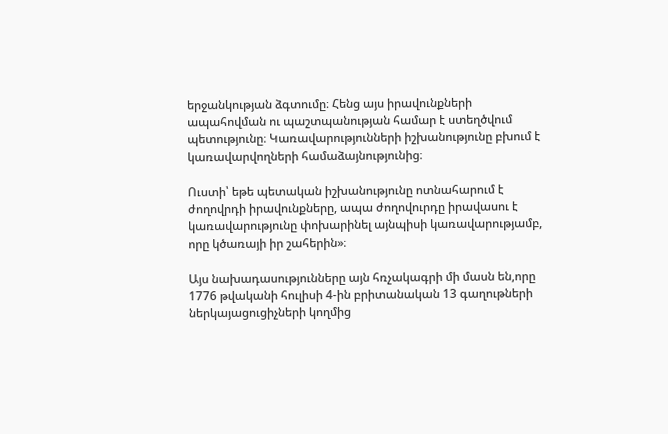երջանկության ձգտումը։ Հենց այս իրավունքների ապահովման ու պաշտպանության համար է ստեղծվում պետությունը։ Կառավարությունների իշխանությունը բխում է կառավարվողների համաձայնությունից։

Ուստի՝ եթե պետական իշխանությունը ոտնահարում է ժողովրդի իրավունքները, ապա ժողովուրդը իրավասու է կառավարությունը փոխարինել այնպիսի կառավարությամբ, որը կծառայի իր շահերին»։

Այս նախադասությունները այն հռչակագրի մի մասն են,որը  1776 թվականի հուլիսի 4-ին բրիտանական 13 գաղութների  ներկայացուցիչների կողմից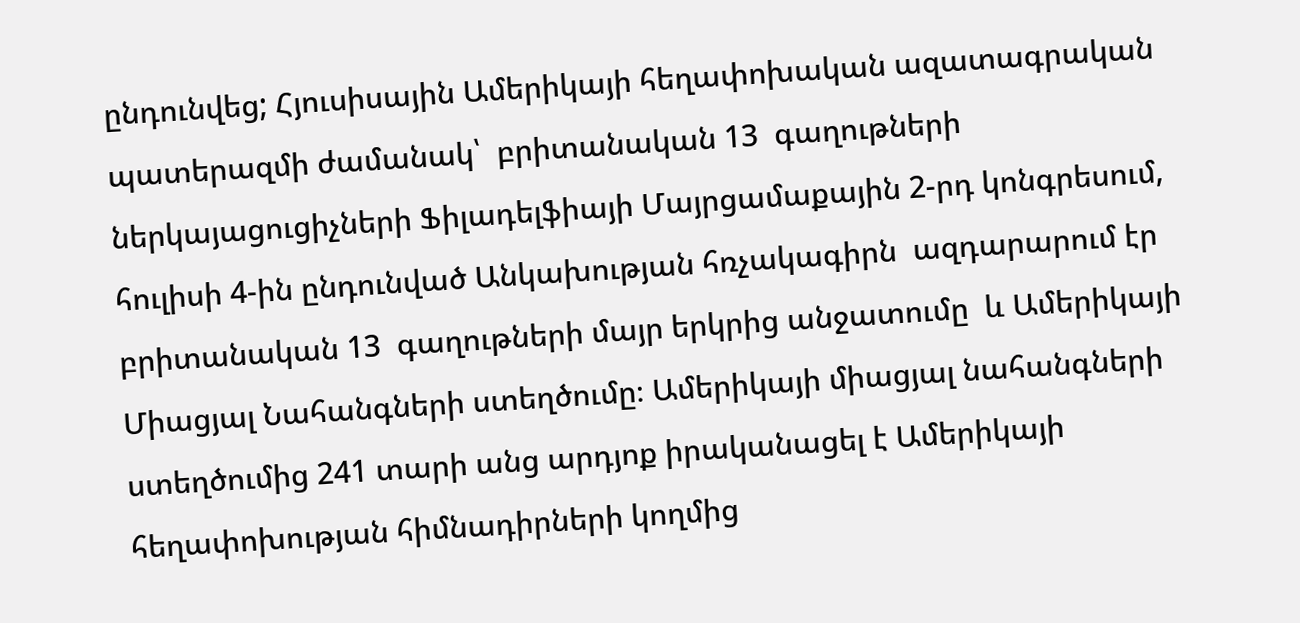ընդունվեց; Հյուսիսային Ամերիկայի հեղափոխական ազատագրական պատերազմի ժամանակ՝  բրիտանական 13  գաղութների  ներկայացուցիչների Ֆիլադելֆիայի Մայրցամաքային 2-րդ կոնգրեսում, հուլիսի 4-ին ընդունված Անկախության հռչակագիրն  ազդարարում էր բրիտանական 13  գաղութների մայր երկրից անջատումը  և Ամերիկայի Միացյալ Նահանգների ստեղծումը։ Ամերիկայի միացյալ նահանգների ստեղծումից 241 տարի անց արդյոք իրականացել է Ամերիկայի   հեղափոխության հիմնադիրների կողմից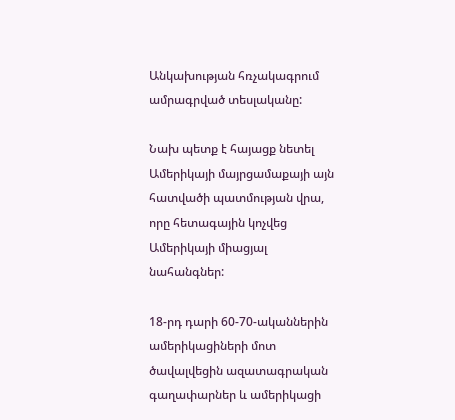Անկախության հռչակագրում ամրագրված տեսլականը:

Նախ պետք է հայացք նետել Ամերիկայի մայրցամաքայի այն հատվածի պատմության վրա, որը հետագային կոչվեց Ամերիկայի միացյալ նահանգներ:

18-րդ դարի 60-70-ականներին ամերիկացիների մոտ ծավալվեցին ազատագրական գաղափարներ և ամերիկացի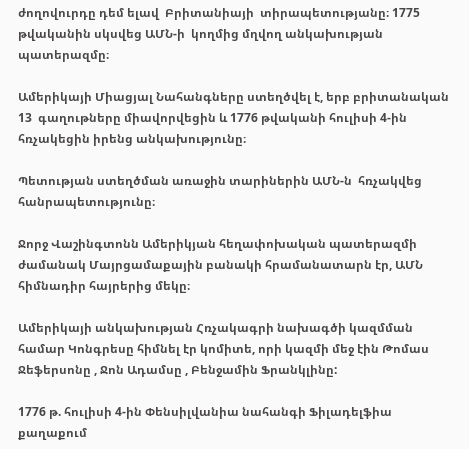ժողովուրդը դեմ ելավ  Բրիտանիայի  տիրապետությանը։ 1775 թվականին սկսվեց ԱՄՆ-ի  կողմից մղվող անկախության պատերազմը։

Ամերիկայի Միացյալ Նահանգները ստեղծվել է, երբ բրիտանական 13  գաղութները միավորվեցին և 1776 թվականի հուլիսի 4-ին  հռչակեցին իրենց անկախությունը։

Պետության ստեղծման առաջին տարիներին ԱՄՆ-ն  հռչակվեց հանրապետությունը։

Ջորջ Վաշինգտոնն Ամերիկյան հեղափոխական պատերազմի ժամանակ Մայրցամաքային բանակի հրամանատարն էր, ԱՄՆ հիմնադիր հայրերից մեկը։

Ամերիկայի անկախության Հռչակագրի նախագծի կազմման համար Կոնգրեսը հիմնել էր կոմիտե, որի կազմի մեջ էին Թոմաս Ջեֆերսոնը , Ջոն Ադամսը , Բենջամին Ֆրանկլինը:

1776 թ. հուլիսի 4-ին Փենսիլվանիա նահանգի Ֆիլադելֆիա քաղաքում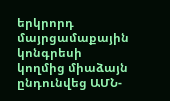երկրորդ մայրցամաքային կոնգրեսի կողմից միաձայն ընդունվեց ԱՄՆ-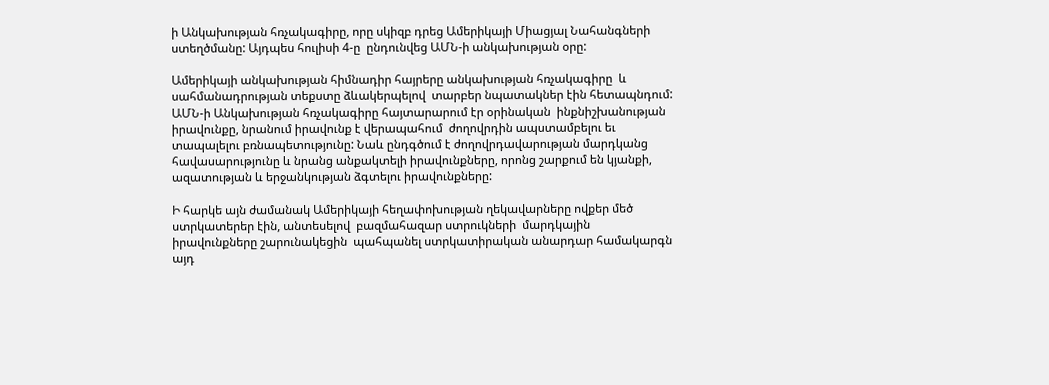ի Անկախության հռչակագիրը, որը սկիզբ դրեց Ամերիկայի Միացյալ Նահանգների ստեղծմանը: Այդպես հուլիսի 4-ը  ընդունվեց ԱՄՆ-ի անկախության օրը:

Ամերիկայի անկախության հիմնադիր հայրերը անկախության հռչակագիրը  և սահմանադրության տեքստը ձևակերպելով  տարբեր նպատակներ էին հետապնդում: ԱՄՆ-ի Անկախության հռչակագիրը հայտարարում էր օրինական  ինքնիշխանության իրավունքը, նրանում իրավունք է վերապահում  ժողովրդին ապստամբելու եւ տապալելու բռնապետությունը: Նաև ընդգծում է ժողովրդավարության մարդկանց հավասարությունը և նրանց անքակտելի իրավունքները, որոնց շարքում են կյանքի, ազատության և երջանկության ձգտելու իրավունքները:

Ի հարկե այն ժամանակ Ամերիկայի հեղափոխության ղեկավարները ովքեր մեծ ստրկատերեր էին, անտեսելով  բազմահազար ստրուկների  մարդկային իրավունքները շարունակեցին  պահպանել ստրկատիրական անարդար համակարգն այդ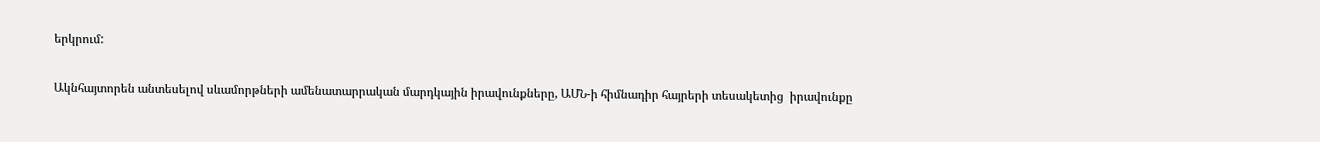երկրում:

Ակնհայտորեն անտեսելով սևամորթների ամենատարրական մարդկային իրավունքները, ԱՄՆ-ի հիմնադիր հայրերի տեսակետից  իրավունքը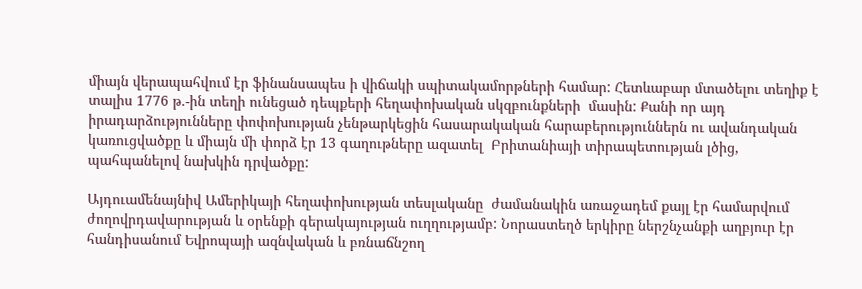միայն վերապահվում էր ֆինանսապես ի վիճակի սպիտակամորթների համար: Հետևաբար մտածելու տեղիք է տալիս 1776 թ.-ին տեղի ունեցած դեպքերի հեղափոխական սկզբունքների  մասին: Քանի որ այդ իրադարձությունները փոփոխության չենթարկեցին հասարակական հարաբերություններն ու ավանդական կառուցվածքը և միայն մի փորձ էր 13 գաղութները ազատել  Բրիտանիայի տիրապետության լծից, պահպանելով նախկին դրվածքը:

Այդուամենայնիվ Ամերիկայի հեղափոխության տեսլականը  ժամանակին առաջադեմ քայլ էր համարվում ժողովրդավարության և օրենքի գերակայության ուղղությամբ: Նորաստեղծ երկիրը ներշնչանքի աղբյուր էր հանդիսանում Եվրոպայի ազնվական և բռնաճնշող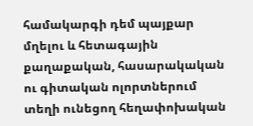համակարգի դեմ պայքար մղելու և հետագային  քաղաքական, հասարակական ու գիտական ոլորտներում տեղի ունեցող հեղափոխական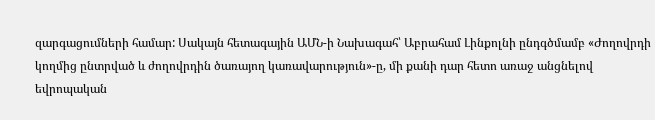զարգացումների համար: Սակայն հետագային ԱՄՆ-ի Նախագահ՝ Աբրահամ Լինքոլնի ընդգծմամբ «Ժողովրդի կողմից ընտրված և ժողովրդին ծառայող կառավարություն»-ը, մի քանի դար հետո առաջ անցնելով եվրոպական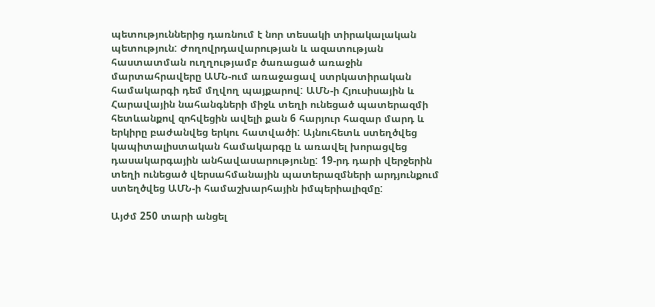պետություններից դառնում է նոր տեսակի տիրակալական պետություն: Ժողովրդավարության և ազատության հաստատման ուղղությամբ ծառացած առաջին մարտահրավերը ԱՄՆ-ում առաջացավ ստրկատիրական համակարգի դեմ մղվող պայքարով: ԱՄՆ-ի Հյուսիսային և Հարավային նահանգների միջև տեղի ունեցած պատերազմի հետևանքով զոհվեցին ավելի քան 6 հարյուր հազար մարդ և երկիրը բաժանվեց երկու հատվածի: Այնուհետև ստեղծվեց կապիտալիստական համակարգը և առավել խորացվեց դասակարգային անհավասարությունը: 19-րդ դարի վերջերին տեղի ունեցած վերսահմանային պատերազմների արդյունքում ստեղծվեց ԱՄՆ-ի համաշխարհային իմպերիալիզմը:

Այժմ 250 տարի անցել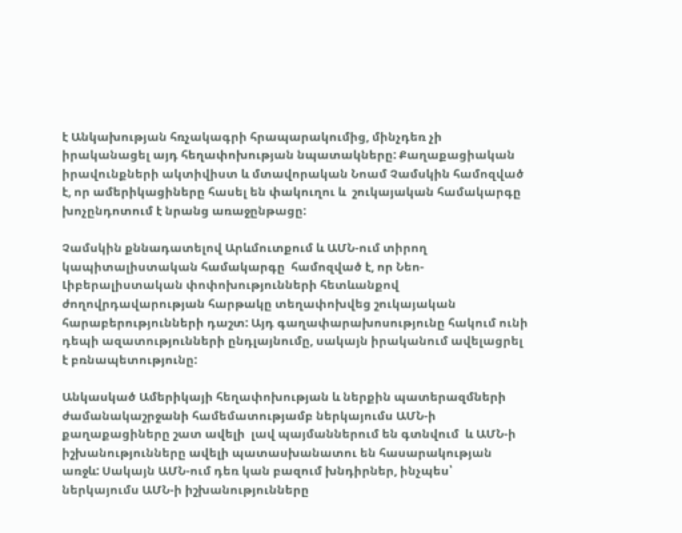է Անկախության հռչակագրի հրապարակումից, մինչդեռ չի իրականացել այդ հեղափոխության նպատակները: Քաղաքացիական իրավունքների ակտիվիստ և մտավորական Նոամ Չամսկին համոզված է, որ ամերիկացիները հասել են փակուղու և  շուկայական համակարգը խոչընդոտում է նրանց առաջընթացը:

Չամսկին քննադատելով Արևմուտքում և ԱՄՆ-ում տիրող կապիտալիստական համակարգը  համոզված է, որ Նեո-Լիբերալիստական փոփոխությունների հետևանքով ժողովրդավարության հարթակը տեղափոխվեց շուկայական հարաբերությունների դաշտ: Այդ գաղափարախոսությունը հակում ունի դեպի ազատությունների ընդլայնումը, սակայն իրականում ավելացրել է բռնապետությունը:

Անկասկած Ամերիկայի հեղափոխության և ներքին պատերազմների ժամանակաշրջանի համեմատությամբ ներկայումս ԱՄՆ-ի քաղաքացիները շատ ավելի  լավ պայմաններում են գտնվում  և ԱՄՆ-ի իշխանությունները ավելի պատասխանատու են հասարակության առջև: Սակայն ԱՄՆ-ում դեռ կան բազում խնդիրներ, ինչպես՝ ներկայումս ԱՄՆ-ի իշխանությունները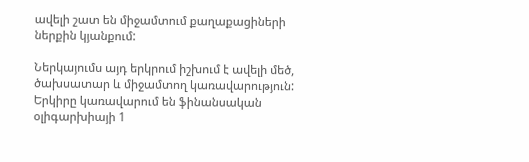ավելի շատ են միջամտում քաղաքացիների ներքին կյանքում:

Ներկայումս այդ երկրում իշխում է ավելի մեծ, ծախսատար և միջամտող կառավարություն: Երկիրը կառավարում են ֆինանսական օլիգարխիայի 1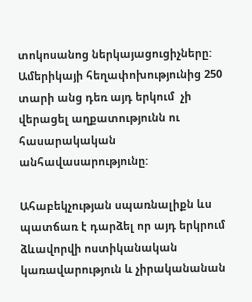տոկոսանոց ներկայացուցիչները: Ամերիկայի հեղափոխությունից 250 տարի անց դեռ այդ երկում  չի վերացել աղքատությունն ու հասարակական անհավասարությունը:

Ահաբեկչության սպառնալիքն ևս պատճառ է դարձել որ այդ երկրում ձևավորվի ոստիկանական կառավարություն և չիրականանան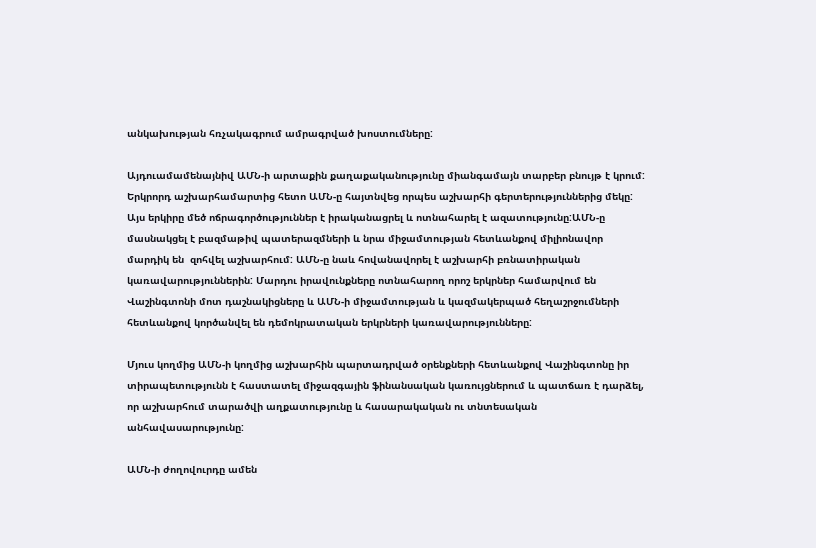անկախության հռչակագրում ամրագրված խոստումները:

Այդուամամենայնիվ ԱՄՆ-ի արտաքին քաղաքականությունը միանգամայն տարբեր բնույթ է կրում: Երկրորդ աշխարհամարտից հետո ԱՄՆ-ը հայտնվեց որպես աշխարհի գերտերություններից մեկը: Այս երկիրը մեծ ոճրագործություններ է իրականացրել և ոտնահարել է ազատությունը:ԱՄՆ-ը մասնակցել է բազմաթիվ պատերազմների և նրա միջամտության հետևանքով միլիոնավոր մարդիկ են  զոհվել աշխարհում: ԱՄՆ-ը նաև հովանավորել է աշխարհի բռնատիրական կառավարություններին: Մարդու իրավունքները ոտնահարող որոշ երկրներ համարվում են Վաշինգտոնի մոտ դաշնակիցները և ԱՄՆ-ի միջամտության և կազմակերպած հեղաշրջումների հետևանքով կործանվել են դեմոկրատական երկրների կառավարությունները:

Մյուս կողմից ԱՄՆ-ի կողմից աշխարհին պարտադրված օրենքների հետևանքով Վաշինգտոնը իր տիրապետությունն է հաստատել միջազգային ֆինանսական կառույցներում և պատճառ է դարձել, որ աշխարհում տարածվի աղքատությունը և հասարակական ու տնտեսական անհավասարությունը:

ԱՄՆ-ի ժողովուրդը ամեն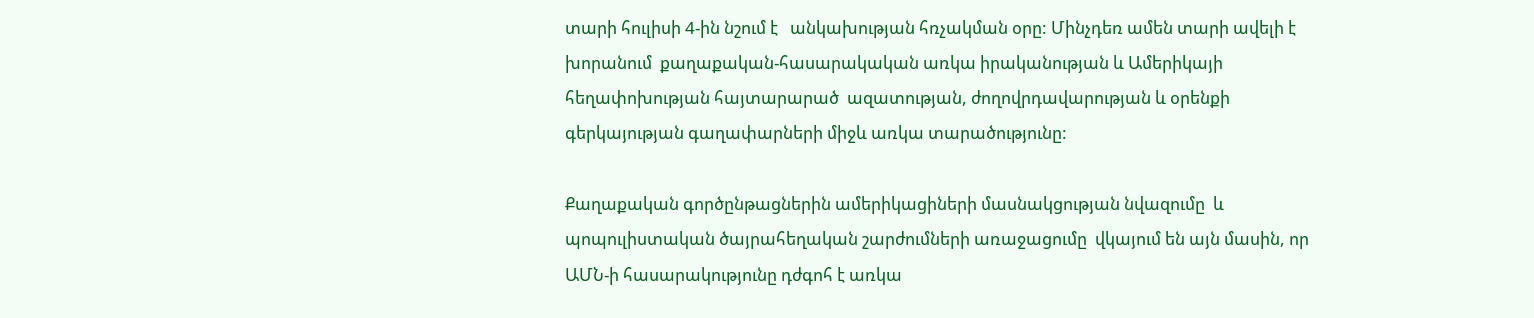տարի հուլիսի 4-ին նշում է   անկախության հռչակման օրը: Մինչդեռ ամեն տարի ավելի է խորանում  քաղաքական-հասարակական առկա իրականության և Ամերիկայի հեղափոխության հայտարարած  ազատության, ժողովրդավարության և օրենքի գերկայության գաղափարների միջև առկա տարածությունը:

Քաղաքական գործընթացներին ամերիկացիների մասնակցության նվազումը  և պոպուլիստական ծայրահեղական շարժումների առաջացումը  վկայում են այն մասին, որ ԱՄՆ-ի հասարակությունը դժգոհ է առկա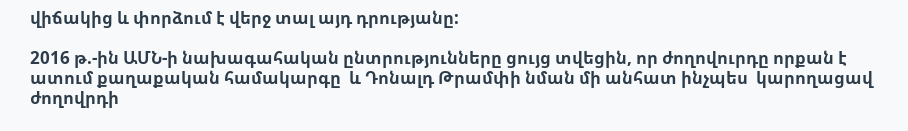վիճակից և փորձում է վերջ տալ այդ դրությանը:

2016 թ.-ին ԱՄՆ-ի նախագահական ընտրությունները ցույց տվեցին, որ ժողովուրդը որքան է ատում քաղաքական համակարգը  և Դոնալդ Թրամփի նման մի անհատ ինչպես  կարողացավ ժողովրդի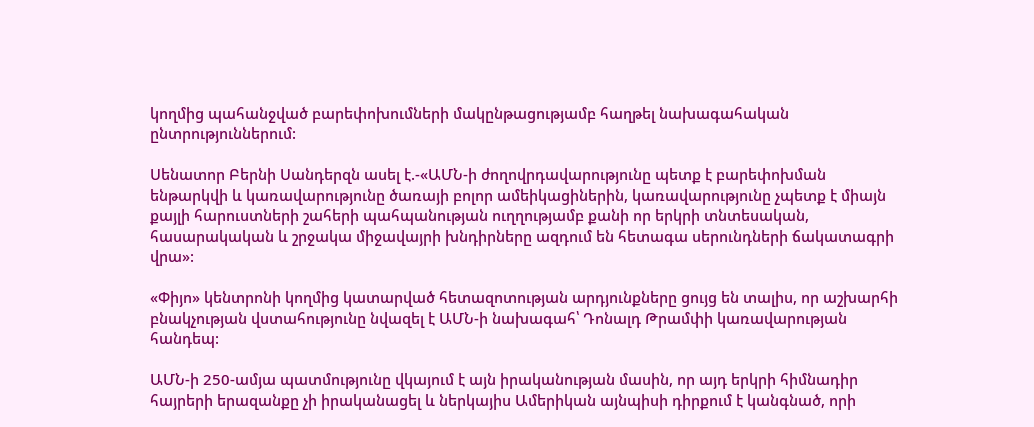կողմից պահանջված բարեփոխումների մակընթացությամբ հաղթել նախագահական ընտրություններում:

Սենատոր Բերնի Սանդերզն ասել է.-«ԱՄՆ-ի ժողովրդավարությունը պետք է բարեփոխման ենթարկվի և կառավարությունը ծառայի բոլոր ամեիկացիներին, կառավարությունը չպետք է միայն քայլի հարուստների շահերի պահպանության ուղղությամբ քանի որ երկրի տնտեսական, հասարակական և շրջակա միջավայրի խնդիրները ազդում են հետագա սերունդների ճակատագրի վրա»:

«Փիյո» կենտրոնի կողմից կատարված հետազոտության արդյունքները ցույց են տալիս, որ աշխարհի բնակչության վստահությունը նվազել է ԱՄՆ-ի նախագահ՝ Դոնալդ Թրամփի կառավարության հանդեպ:

ԱՄՆ-ի 250-ամյա պատմությունը վկայում է այն իրականության մասին, որ այդ երկրի հիմնադիր հայրերի երազանքը չի իրականացել և ներկայիս Ամերիկան այնպիսի դիրքում է կանգնած, որի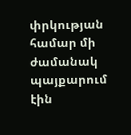փրկության համար մի ժամանակ պայքարում էին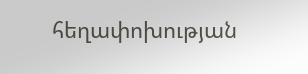հեղափոխության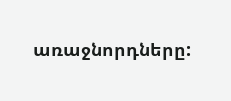առաջնորդները: